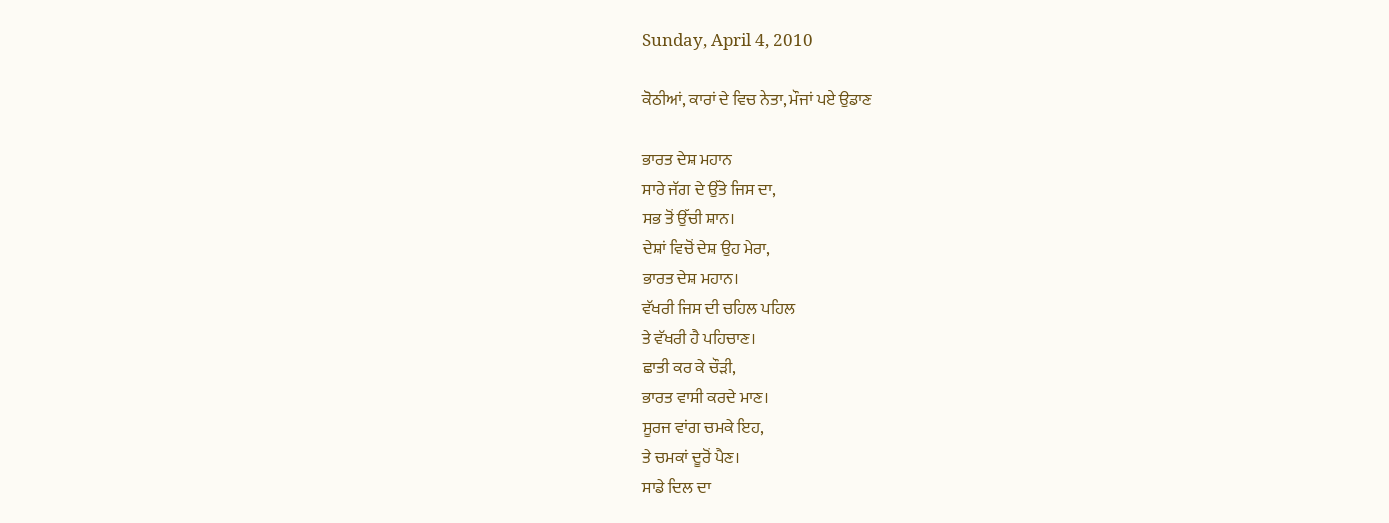Sunday, April 4, 2010

ਕੋਠੀਆਂ, ਕਾਰਾਂ ਦੇ ਵਿਚ ਨੇਤਾ, ਮੌਜਾਂ ਪਏ ਉਡਾਣ

ਭਾਰਤ ਦੇਸ਼ ਮਹਾਨ
ਸਾਰੇ ਜੱਗ ਦੇ ਉੱਤੇ ਜਿਸ ਦਾ,
ਸਭ ਤੋਂ ਉੱਚੀ ਸ਼ਾਨ।
ਦੇਸ਼ਾਂ ਵਿਚੋਂ ਦੇਸ਼ ਉਹ ਮੇਰਾ,
ਭਾਰਤ ਦੇਸ਼ ਮਹਾਨ।
ਵੱਖਰੀ ਜਿਸ ਦੀ ਚਹਿਲ ਪਹਿਲ
ਤੇ ਵੱਖਰੀ ਹੈ ਪਹਿਚਾਣ।
ਛਾਤੀ ਕਰ ਕੇ ਚੌੜੀ,
ਭਾਰਤ ਵਾਸੀ ਕਰਦੇ ਮਾਣ।
ਸੂਰਜ ਵਾਂਗ ਚਮਕੇ ਇਹ,
ਤੇ ਚਮਕਾਂ ਦੂਰੋਂ ਪੈਣ।
ਸਾਡੇ ਦਿਲ ਦਾ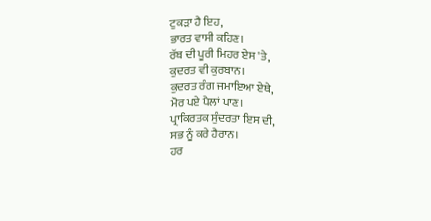ਟੁਕੜਾ ਹੈ ਇਹ,
ਭਾਰਤ ਵਾਸੀ ਕਹਿਣ।
ਰੱਬ ਦੀ ਪੂਰੀ ਮਿਹਰ ਏਸ 'ਤੇ,
ਕੁਦਰਤ ਵੀ ਕੁਰਬਾਨ।
ਕੁਦਰਤ ਰੰਗ ਜਮਾਇਆ ਏਥੇ,
ਮੋਰ ਪਏ ਪੈਲਾਂ ਪਾਣ।
ਪ੍ਰਾਕਿਰਤਕ ਸੁੰਦਰਤਾ ਇਸ ਦੀ,
ਸਭ ਨੂੰ ਕਰੇ ਹੈਰਾਨ।
ਹਰ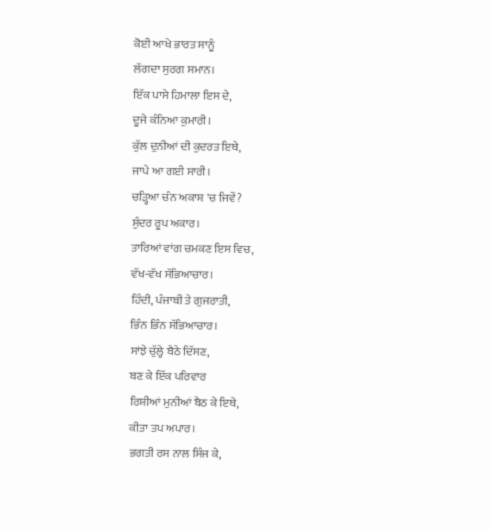ਕੋਈ ਆਖੇ ਭਾਰਤ ਸਾਨੂੰ
ਲੱਗਦਾ ਸੁਰਗ ਸਮਾਨ।
ਇੱਕ ਪਾਸੇ ਹਿਮਾਲਾ ਇਸ ਦੇ,
ਦੂਜੇ ਕੰਨਿਆ ਕੁਮਾਰੀ।
ਕੁੱਲ ਦੁਨੀਆਂ ਦੀ ਕੁਦਰਤ ਇਥੇ,
ਜਾਪੇ ਆ ਗਈ ਸਾਰੀ।
ਚੜ੍ਹਿਆ ਚੰਨ ਅਕਾਸ਼ 'ਚ ਜਿਵੇਂ?
ਸੁੰਦਰ ਰੂਪ ਅਕਾਰ।
ਤਾਰਿਆਂ ਵਾਂਗ ਚਮਕਣ ਇਸ ਵਿਚ,
ਵੱਖ-ਵੱਖ ਸੱਭਿਆਚਾਰ।
ਹਿੰਦੀ, ਪੰਜਾਬੀ ਤੇ ਗੁਜਰਾਤੀ,
ਭਿੰਨ ਭਿੰਨ ਸੱਭਿਆਚਾਰ।
ਸਾਂਝੇ ਚੁੱਲ੍ਹੇ ਬੈਠੇ ਦਿੱਸਣ,
ਬਣ ਕੇ ਇੱਕ ਪਰਿਵਾਰ
ਰਿਸ਼ੀਆਂ ਮੁਨੀਆਂ ਬੈਠ ਕੇ ਇਥੇ,
ਕੀਤਾ ਤਪ ਅਪਾਰ।
ਭਗਤੀ ਰਸ ਨਾਲ ਸਿੰਜ ਕੇ,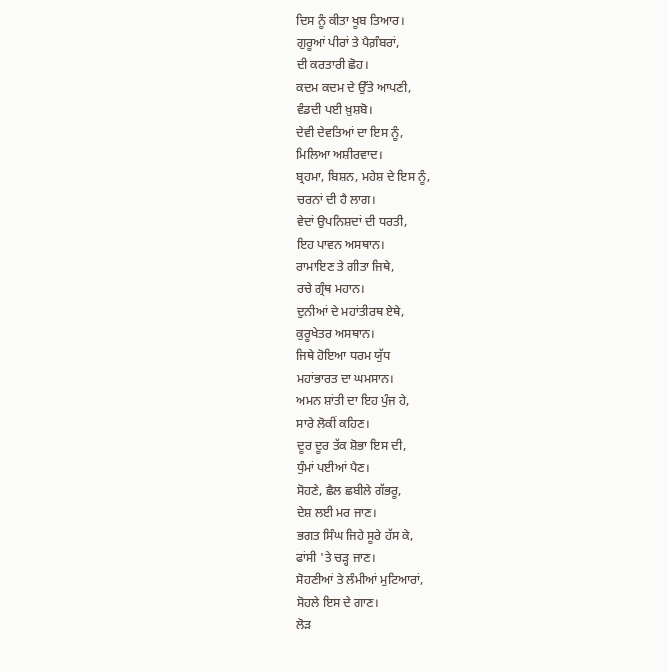ਦਿਸ ਨੂੰ ਕੀਤਾ ਖੂਬ ਤਿਆਰ।
ਗੁਰੂਆਂ ਪੀਰਾਂ ਤੇ ਪੈਗ਼ੰਬਰਾਂ,
ਦੀ ਕਰਤਾਰੀ ਛੋਹ।
ਕਦਮ ਕਦਮ ਦੇ ਉੱਤੇ ਆਪਣੀ,
ਵੰਡਦੀ ਪਈ ਖ਼ੁਸ਼ਬੋ।
ਦੇਵੀ ਦੇਵਤਿਆਂ ਦਾ ਇਸ ਨੂੰ,
ਮਿਲਿਆ ਅਸ਼ੀਰਵਾਦ।
ਬ੍ਰਹਮਾ, ਬਿਸ਼ਨ, ਮਹੇਸ਼ ਦੇ ਇਸ ਨੂੰ,
ਚਰਨਾਂ ਦੀ ਹੈ ਲਾਗ।
ਵੇਦਾਂ ਉਪਨਿਸ਼ਦਾਂ ਦੀ ਧਰਤੀ,
ਇਹ ਪਾਵਨ ਅਸਥਾਨ।
ਰਾਮਾਇਣ ਤੇ ਗੀਤਾ ਜਿਥੇ,
ਰਚੇ ਗ੍ਰੰਥ ਮਹਾਨ।
ਦੁਨੀਆਂ ਦੇ ਮਹਾਂਤੀਰਥ ਏਥੇ,
ਕੁਰੂਖੇਤਰ ਅਸਥਾਨ।
ਜਿਥੇ ਹੋਇਆ ਧਰਮ ਯੁੱਧ
ਮਹਾਂਭਾਰਤ ਦਾ ਘਮਸਾਨ।
ਅਮਨ ਸ਼ਾਂਤੀ ਦਾ ਇਹ ਪੁੰਜ ਹੇ,
ਸਾਰੇ ਲੋਕੀਂ ਕਹਿਣ।
ਦੂਰ ਦੂਰ ਤੱਕ ਸ਼ੋਭਾ ਇਸ ਦੀ,
ਧੁੰਮਾਂ ਪਈਆਂ ਪੈਣ।
ਸੋਹਣੇ, ਛੈਲ ਛਬੀਲੇ ਗੱਭਰੂ,
ਦੇਸ਼ ਲਈ ਮਰ ਜਾਣ।
ਭਗਤ ਸਿੰਘ ਜਿਹੇ ਸੂਰੇ ਹੱਸ ਕੇ,
ਫਾਂਸੀ 'ਤੇ ਚੜ੍ਹ ਜਾਣ।
ਸੋਹਣੀਆਂ ਤੇ ਲੰਮੀਆਂ ਮੁਟਿਆਰਾਂ,
ਸੋਹਲੇ ਇਸ ਦੇ ਗਾਣ।
ਲੋੜ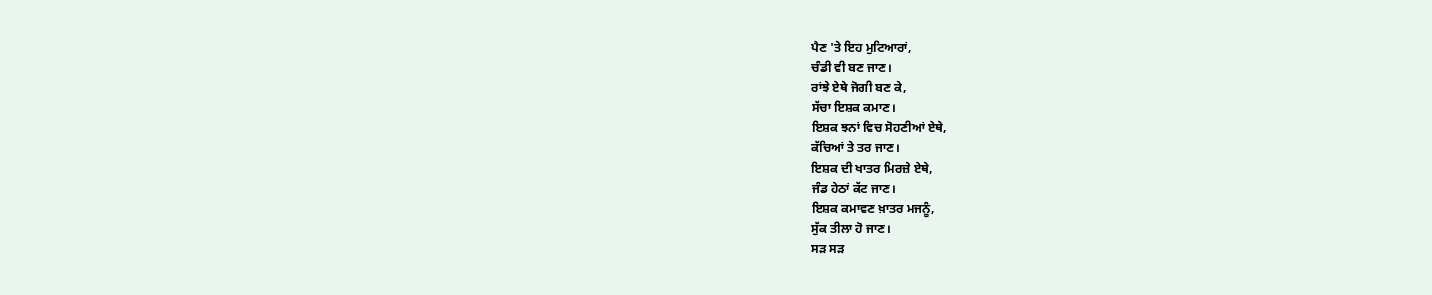ਪੈਣ 'ਤੇ ਇਹ ਮੁਟਿਆਰਾਂ,
ਚੰਡੀ ਵੀ ਬਣ ਜਾਣ।
ਰਾਂਝੇ ਏਥੇ ਜੋਗੀ ਬਣ ਕੇ,
ਸੱਚਾ ਇਸ਼ਕ ਕਮਾਣ।
ਇਸ਼ਕ ਝਨਾਂ ਵਿਚ ਸੋਹਣੀਆਂ ਏਥੇ,
ਕੱਚਿਆਂ ਤੇ ਤਰ ਜਾਣ।
ਇਸ਼ਕ ਦੀ ਖਾਤਰ ਮਿਰਜ਼ੇ ਏਥੇ,
ਜੰਡ ਹੇਠਾਂ ਕੱਟ ਜਾਣ।
ਇਸ਼ਕ ਕਮਾਵਣ ਖ਼ਾਤਰ ਮਜਨੂੰ,
ਸੁੱਕ ਤੀਲਾ ਹੋ ਜਾਣ।
ਸੜ ਸੜ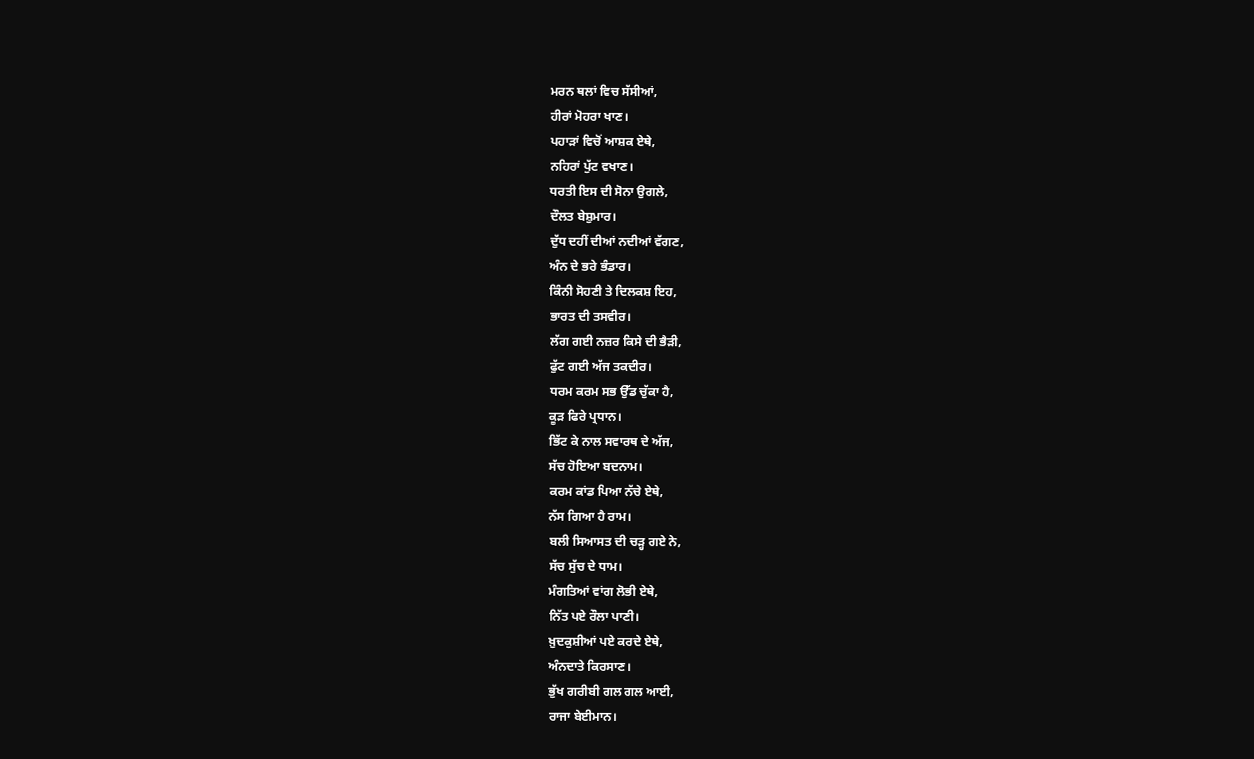ਮਰਨ ਥਲਾਂ ਵਿਚ ਸੱਸੀਆਂ,
ਹੀਰਾਂ ਮੋਹਰਾ ਖਾਣ।
ਪਹਾੜਾਂ ਵਿਚੋਂ ਆਸ਼ਕ ਏਥੇ,
ਨਹਿਰਾਂ ਪੁੱਟ ਵਖਾਣ।
ਧਰਤੀ ਇਸ ਦੀ ਸੋਨਾ ਉਗਲੇ,
ਦੌਲਤ ਬੇਸ਼ੁਮਾਰ।
ਦੁੱਧ ਦਹੀਂ ਦੀਆਂ ਨਦੀਆਂ ਵੱਗਣ,
ਅੰਨ ਦੇ ਭਰੇ ਭੰਡਾਰ।
ਕਿੰਨੀ ਸੋਹਣੀ ਤੇ ਦਿਲਕਸ਼ ਇਹ,
ਭਾਰਤ ਦੀ ਤਸਵੀਰ।
ਲੱਗ ਗਈ ਨਜ਼ਰ ਕਿਸੇ ਦੀ ਭੈੜੀ,
ਫੁੱਟ ਗਈ ਅੱਜ ਤਕਦੀਰ।
ਧਰਮ ਕਰਮ ਸਭ ਉੱਡ ਚੁੱਕਾ ਹੈ,
ਕੂੜ ਫਿਰੇ ਪ੍ਰਧਾਨ।
ਭਿੱਟ ਕੇ ਨਾਲ ਸਵਾਰਥ ਦੇ ਅੱਜ,
ਸੱਚ ਹੋਇਆ ਬਦਨਾਮ।
ਕਰਮ ਕਾਂਡ ਪਿਆ ਨੱਚੇ ਏਥੇ,
ਨੱਸ ਗਿਆ ਹੈ ਰਾਮ।
ਬਲੀ ਸਿਆਸਤ ਦੀ ਚੜ੍ਹ ਗਏ ਨੇ,
ਸੱਚ ਸੁੱਚ ਦੇ ਧਾਮ।
ਮੰਗਤਿਆਂ ਵਾਂਗ ਲੋਭੀ ਏਥੇ,
ਨਿੱਤ ਪਏ ਰੌਲਾ ਪਾਣੀ।
ਖ਼ੁਦਕੁਸ਼ੀਆਂ ਪਏ ਕਰਦੇ ਏਥੇ,
ਅੰਨਦਾਤੇ ਕਿਰਸਾਣ।
ਭੁੱਖ ਗਰੀਬੀ ਗਲ ਗਲ ਆਈ,
ਰਾਜਾ ਬੇਈਮਾਨ।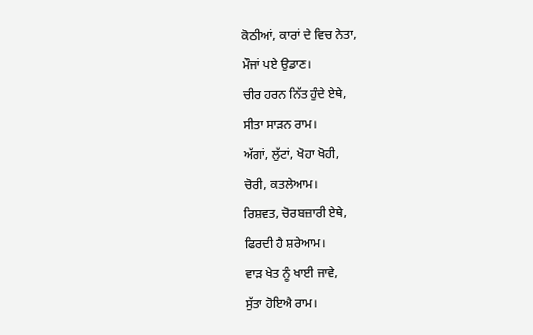ਕੋਠੀਆਂ, ਕਾਰਾਂ ਦੇ ਵਿਚ ਨੇਤਾ,
ਮੌਜਾਂ ਪਏ ਉਡਾਣ।
ਚੀਰ ਹਰਨ ਨਿੱਤ ਹੁੰਦੇ ਏਥੇ,
ਸੀਤਾ ਸਾੜਨ ਰਾਮ।
ਅੱਗਾਂ, ਲੁੱਟਾਂ, ਖੋਹਾ ਖੋਹੀ,
ਚੋਰੀ, ਕਤਲੇਆਮ।
ਰਿਸ਼ਵਤ, ਚੋਰਬਜ਼ਾਰੀ ਏਥੇ,
ਫਿਰਦੀ ਹੈ ਸ਼ਰੇਆਮ।
ਵਾੜ ਖੇਤ ਨੂੰ ਖਾਈ ਜਾਵੇ,
ਸੁੱਤਾ ਹੋਇਐ ਰਾਮ।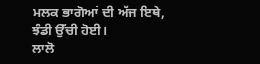ਮਲਕ ਭਾਗੋਆਂ ਦੀ ਅੱਜ ਇਥੇ,
ਝੰਡੀ ਉੱਚੀ ਹੋਈ।
ਲਾਲੋ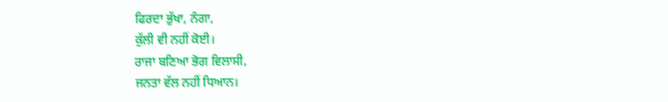ਫਿਰਦਾ ਭੁੱਖਾ, ਨੰਗਾ,
ਕੁੱਲੀ ਵੀ ਨਹੀਂ ਕੋਈ।
ਰਾਜਾ ਬਣਿਆ ਭੋਗ ਵਿਲਾਸੀ,
ਜਨਤਾ ਵੱਲ ਨਹੀਂ ਧਿਆਨ।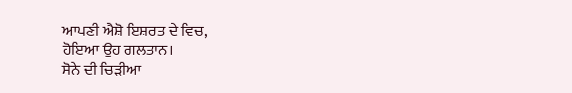ਆਪਣੀ ਐਸ਼ੋ ਇਸ਼ਰਤ ਦੇ ਵਿਚ,
ਹੋਇਆ ਉਹ ਗਲਤਾਨ।
ਸੋਨੇ ਦੀ ਚਿੜੀਆ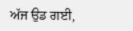ਅੱਜ ਉਡ ਗਈ,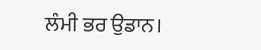ਲੰਮੀ ਭਰ ਉਡਾਨ।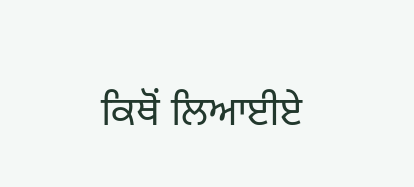ਕਿਥੋਂ ਲਿਆਈਏ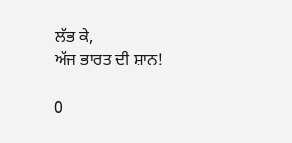ਲੱਭ ਕੇ,
ਅੱਜ ਭਾਰਤ ਦੀ ਸ਼ਾਨ!

0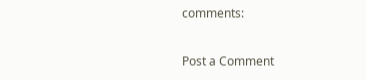comments:

Post a Comment